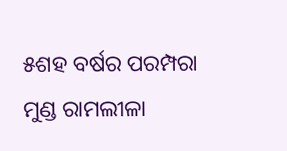୫ଶହ ବର୍ଷର ପରମ୍ପରା ମୁଣ୍ଡ ରାମଲୀଳା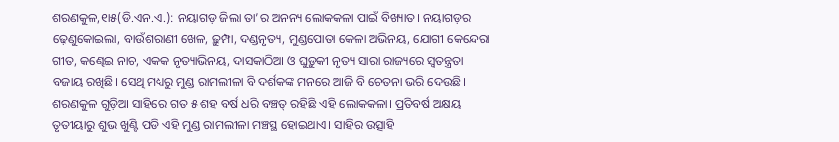ଶରଣକୁଳ,୧ା୫(ଡି.ଏନ.ଏ.): ନୟାଗଡ଼ ଜିଲା ତା’ର ଅନନ୍ୟ ଲୋକକଳା ପାଇଁ ବିଖ୍ୟାତ। ନୟାଗଡ଼ର ଢ଼େଣୁକୋଇଲା, ବାଉଁଶରାଣୀ ଖେଳ, ଢ଼ୁମ୍ପା, ଦଣ୍ଡନୃତ୍ୟ, ମୁଣ୍ଡପୋତା କେଳା ଅଭିନୟ, ଯୋଗୀ କେନ୍ଦେରା ଗୀତ, କଣ୍ଢେଇ ନାଚ, ଏକକ ନୃତ୍ୟାଭିନୟ, ଦାସକାଠିଆ ଓ ଘୁଡ଼ୁକୀ ନୃତ୍ୟ ସାରା ରାଜ୍ୟରେ ସ୍ବତନ୍ତ୍ରତା ବଜାୟ ରଖିଛି। ସେଥି ମଧ୍ୟରୁ ମୁଣ୍ଡ ରାମଲୀଳା ବି ଦର୍ଶକଙ୍କ ମନରେ ଆଜି ବି ଚେତନା ଭରି ଦେଉଛି।
ଶରଣକୁଳ ଗୁଡ଼ିଆ ସାହିରେ ଗତ ୫ ଶହ ବର୍ଷ ଧରି ବଞ୍ଚତ୍ ରହିଛି ଏହି ଲୋକକଳା। ପ୍ରତିବର୍ଷ ଅକ୍ଷୟ ତୃତୀୟାରୁ ଶୁଭ ଖୁଣ୍ଟି ପଡି ଏହି ମୁଣ୍ଡ ରାମଲୀଳା ମଞ୍ଚସ୍ଥ ହୋଇଥାଏ। ସାହିର ଉତ୍ସାହି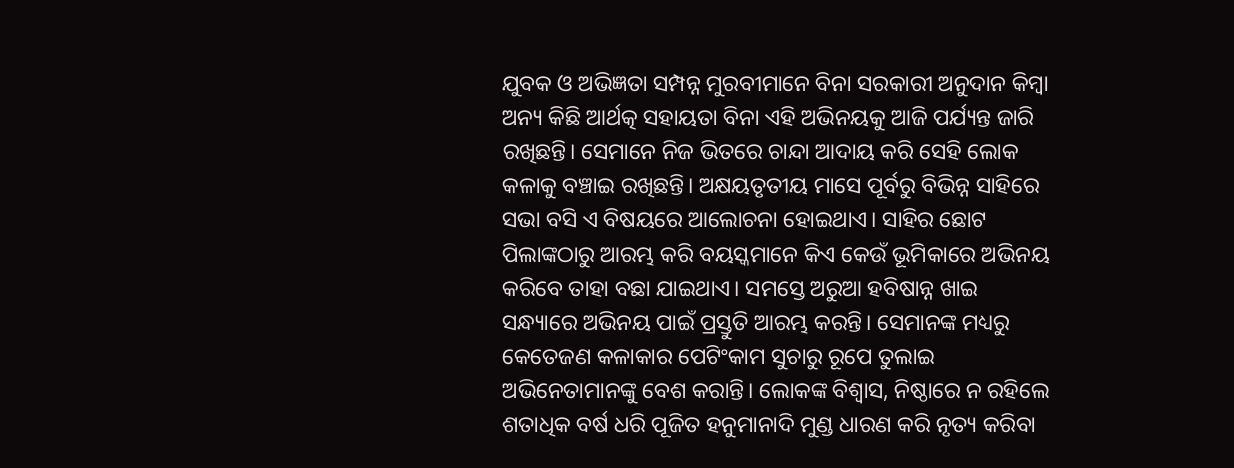ଯୁବକ ଓ ଅଭିଜ୍ଞତା ସମ୍ପନ୍ନ ମୁରବୀମାନେ ବିନା ସରକାରୀ ଅନୁଦାନ କିମ୍ବା ଅନ୍ୟ କିଛି ଆର୍ଥତ୍କ ସହାୟତା ବିନା ଏହି ଅଭିନୟକୁ ଆଜି ପର୍ଯ୍ୟନ୍ତ ଜାରି ରଖିଛନ୍ତି। ସେମାନେ ନିଜ ଭିତରେ ଚାନ୍ଦା ଆଦାୟ କରି ସେହି ଲୋକ କଳାକୁ ବଞ୍ଚାଇ ରଖିଛନ୍ତି। ଅକ୍ଷୟତୃତୀୟ ମାସେ ପୂର୍ବରୁ ବିଭିନ୍ନ ସାହିରେ ସଭା ବସି ଏ ବିଷୟରେ ଆଲୋଚନା ହୋଇଥାଏ। ସାହିର ଛୋଟ ପିଲାଙ୍କଠାରୁ ଆରମ୍ଭ କରି ବୟସ୍କମାନେ କିଏ କେଉଁ ଭୂମିକାରେ ଅଭିନୟ କରିବେ ତାହା ବଛା ଯାଇଥାଏ। ସମସ୍ତେ ଅରୁଆ ହବିଷାନ୍ନ ଖାଇ ସନ୍ଧ୍ୟାରେ ଅଭିନୟ ପାଇଁ ପ୍ରସ୍ତୁତି ଆରମ୍ଭ କରନ୍ତି। ସେମାନଙ୍କ ମଧ୍ୟରୁ କେତେଜଣ କଳାକାର ପେଟିଂକାମ ସୁଚାରୁ ରୂପେ ତୁଲାଇ ଅଭିନେତାମାନଙ୍କୁ ବେଶ କରାନ୍ତି। ଲୋକଙ୍କ ବିଶ୍ୱାସ, ନିଷ୍ଠାରେ ନ ରହିଲେ ଶତାଧିକ ବର୍ଷ ଧରି ପୂଜିତ ହନୁମାନାଦି ମୁଣ୍ଡ ଧାରଣ କରି ନୃତ୍ୟ କରିବା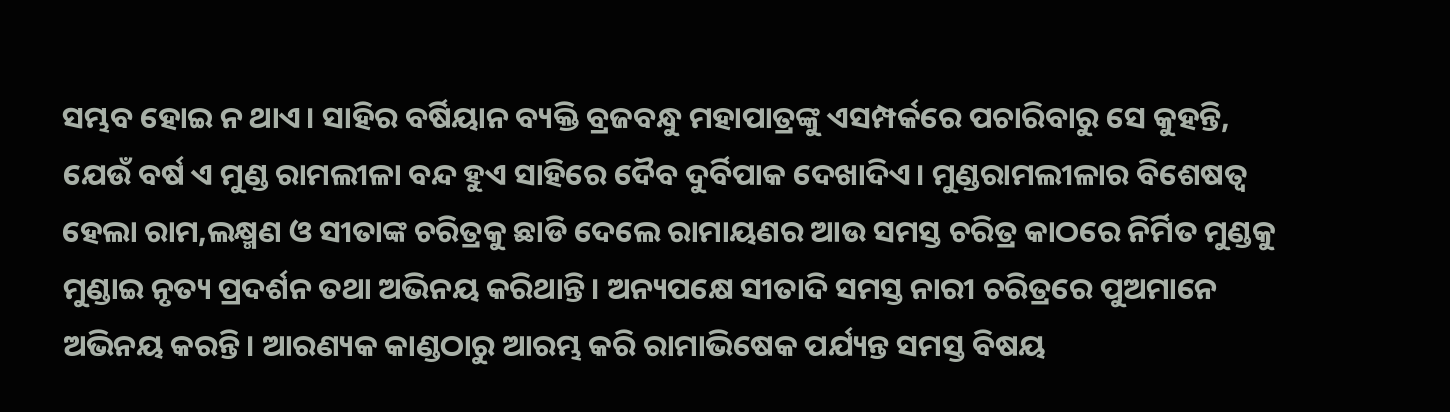ସମ୍ଭବ ହୋଇ ନ ଥାଏ। ସାହିର ବର୍ଷିୟାନ ବ୍ୟକ୍ତି ବ୍ରଜବନ୍ଧୁ ମହାପାତ୍ରଙ୍କୁ ଏସମ୍ପର୍କରେ ପଚାରିବାରୁ ସେ କୁହନ୍ତି, ଯେଉଁ ବର୍ଷ ଏ ମୁଣ୍ଡ ରାମଲୀଳା ବନ୍ଦ ହୁଏ ସାହିରେ ଦୈବ ଦୁର୍ବିପାକ ଦେଖାଦିଏ। ମୁଣ୍ଡରାମଲୀଳାର ବିଶେଷତ୍ୱ ହେଲା ରାମ,ଲକ୍ଷ୍ମଣ ଓ ସୀତାଙ୍କ ଚରିତ୍ରକୁ ଛାଡି ଦେଲେ ରାମାୟଣର ଆଉ ସମସ୍ତ ଚରିତ୍ର କାଠରେ ନିର୍ମିତ ମୁଣ୍ଡକୁ ମୁଣ୍ଡାଇ ନୃତ୍ୟ ପ୍ରଦର୍ଶନ ତଥା ଅଭିନୟ କରିଥାନ୍ତି। ଅନ୍ୟପକ୍ଷେ ସୀତାଦି ସମସ୍ତ ନାରୀ ଚରିତ୍ରରେ ପୁଅମାନେ ଅଭିନୟ କରନ୍ତି। ଆରଣ୍ୟକ କାଣ୍ଡଠାରୁ ଆରମ୍ଭ କରି ରାମାଭିଷେକ ପର୍ଯ୍ୟନ୍ତ ସମସ୍ତ ବିଷୟ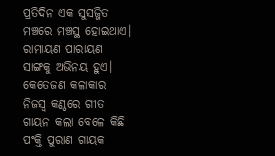ପ୍ରତିଦିନ ଏକ ସୁସଜ୍ଜିତ ମଞ୍ଚରେ ମଞ୍ଚସ୍ଥ ହୋଇଥାଏ। ରାମାୟଣ ପାରାୟଣ ସାଙ୍ଗକୁ ଅଭିନୟ ହୁଏ। କେତେଜଣ କଳାକାର ନିଜସ୍ବ କଣ୍ଠରେ ଗୀତ ଗାୟନ କଲା ବେଳେ କିଛି ପଂକ୍ତି ପୁରାଣ ଗାୟକ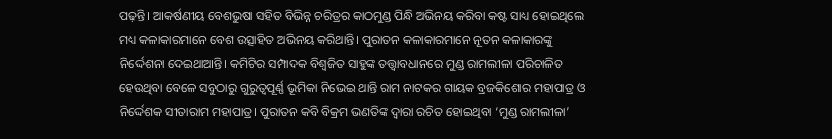ପଢ଼ନ୍ତି। ଆକର୍ଷଣୀୟ ବେଶଭୁଷା ସହିତ ବିଭିନ୍ନ ଚରିତ୍ରର କାଠମୁଣ୍ଡ ପିନ୍ଧି ଅଭିନୟ କରିବା କଷ୍ଟ ସାଧ୍ୟ ହୋଇଥିଲେ ମଧ୍ୟ କଳାକାରମାନେ ବେଶ ଉତ୍ସାହିତ ଅଭିନୟ କରିଥାନ୍ତି। ପୁରାତନ କଳାକାରମାନେ ନୂତନ କଳାକାରଙ୍କୁ ନିର୍ଦ୍ଦେଶନା ଦେଇଥାଆନ୍ତି। କମିଟିର ସମ୍ପାଦକ ବିଶ୍ୱଜିତ ସାହୁଙ୍କ ତତ୍ତ୍ୱାବଧାନରେ ମୁଣ୍ଡ ରାମଲୀଳା ପରିଚାଳିତ ହେଉଥିବା ବେଳେ ସବୁଠାରୁ ଗୁରୁତ୍ୱପୂର୍ଣ୍ଣ ଭୂମିକା ନିଭେଇ ଥାନ୍ତି ରାମ ନାଟକର ଗାୟକ ବ୍ରଜକିଶୋର ମହାପାତ୍ର ଓ ନିର୍ଦ୍ଦେଶକ ସୀତାରାମ ମହାପାତ୍ର। ପୁରାତନ କବି ବିକ୍ରମ ଭଣତିଙ୍କ ଦ୍ୱାରା ରଚିତ ହୋଇଥିବା ‘ମୁଣ୍ଡ ରାମଲୀଳା’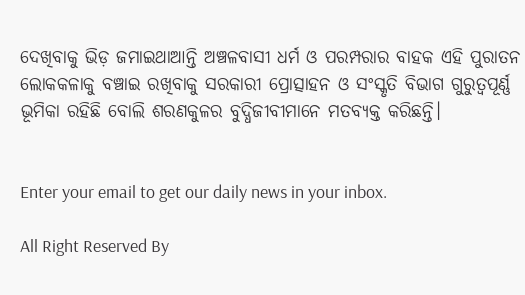ଦେଖିବାକୁ ଭିଡ଼ ଜମାଇଥାଆନ୍ତି ଅଞ୍ଚଳବାସୀ ଧର୍ମ ଓ ପରମ୍ପରାର ବାହକ ଏହି ପୁରାତନ ଲୋକକଳାକୁ ବଞ୍ଚାଇ ରଖିବାକୁ ସରକାରୀ ପ୍ରୋତ୍ସାହନ ଓ ସଂସ୍କୃତି ବିଭାଗ ଗୁରୁତ୍ୱପୂର୍ଣ୍ଣ ଭୂମିକା ରହିଛି ବୋଲି ଶରଣକୁଳର ବୁଦ୍ଧିଜୀବୀମାନେ ମତବ୍ୟକ୍ତ କରିଛନ୍ତି।


Enter your email to get our daily news in your inbox.

All Right Reserved By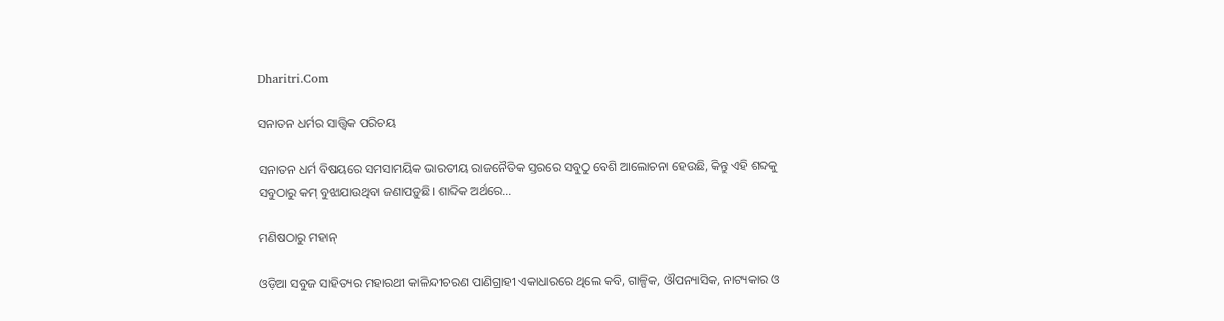Dharitri.Com

ସନାତନ ଧର୍ମର ସାତ୍ତ୍ୱିକ ପରିଚୟ

ସନାତନ ଧର୍ମ ବିଷୟରେ ସମସାମୟିକ ଭାରତୀୟ ରାଜନୈତିକ ସ୍ତରରେ ସବୁଠୁ ବେଶି ଆଲୋଚନା ହେଉଛି, କିନ୍ତୁ ଏହି ଶବ୍ଦକୁ ସବୁଠାରୁ କମ୍‌ ବୁଝାଯାଉଥିବା ଜଣାପଡ଼ୁଛି। ଶାବ୍ଦିକ ଅର୍ଥରେ…

ମଣିଷଠାରୁ ମହାନ୍‌

ଓଡ଼ିଆ ସବୁଜ ସାହିତ୍ୟର ମହାରଥୀ କାଳିନ୍ଦୀଚରଣ ପାଣିଗ୍ରାହୀ ଏକାଧାରରେ ଥିଲେ କବି, ଗାଳ୍ପିକ, ଔପନ୍ୟାସିକ, ନାଟ୍ୟକାର ଓ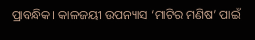ପ୍ରାବନ୍ଧିକ। କାଳଜୟୀ ଉପନ୍ୟାସ ‘ମାଟିର ମଣିଷ’ ପାଇଁ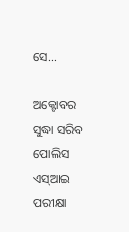ସେ…

ଅକ୍ଟୋବର ସୁଦ୍ଧା ସରିବ ପୋଲିସ ଏସ୍‌ଆଇ ପରୀକ୍ଷା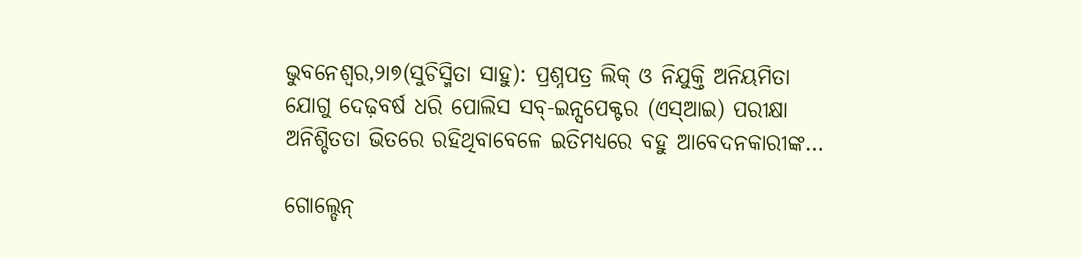ଭୁବନେଶ୍ୱର,୨ା୭(ସୁଚିସ୍ମିତା ସାହୁ): ପ୍ରଶ୍ନପତ୍ର ଲିକ୍‌ ଓ ନିଯୁକ୍ତି ଅନିୟମିତା ଯୋଗୁ ଦେଢ଼ବର୍ଷ ଧରି ପୋଲିସ ସବ୍‌-ଇନ୍ସପେକ୍ଟର (ଏସ୍‌ଆଇ) ପରୀକ୍ଷା ଅନିଶ୍ଚିତତା ଭିତରେ ରହିଥିବାବେଳେ ଇତିମଧ୍ୟରେ ବହୁ ଆବେଦନକାରୀଙ୍କ…

ଗୋଲ୍ଡେନ୍‌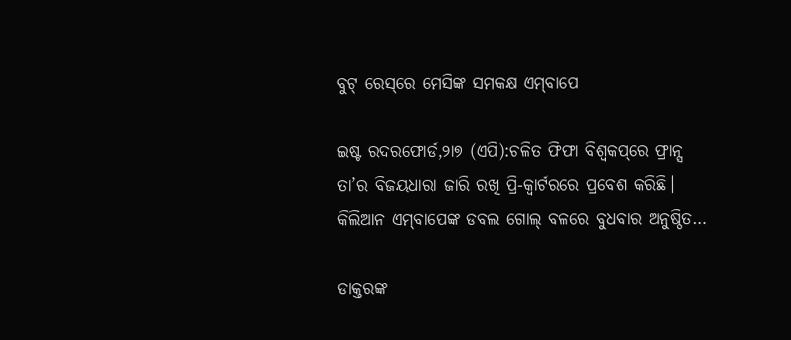ବୁଟ୍‌ ରେସ୍‌ରେ ମେସିଙ୍କ ସମକକ୍ଷ ଏମ୍‌ବାପେ

ଇଷ୍ଟ ରଦରଫୋର୍ଡ,୨ା୭ (ଏପି):ଚଳିତ ଫିଫା ବିଶ୍ୱକପ୍‌ରେ ଫ୍ରାନ୍ସ ତା’ର ବିଜୟଧାରା ଜାରି ରଖି ପ୍ରି-କ୍ୱାର୍ଟରରେ ପ୍ରବେଶ କରିଛି। କିଲିଆନ ଏମ୍‌ବାପେଙ୍କ ଡବଲ ଗୋଲ୍‌ ବଳରେ ବୁଧବାର ଅନୁଷ୍ଠିତ…

ଡାକ୍ତରଙ୍କ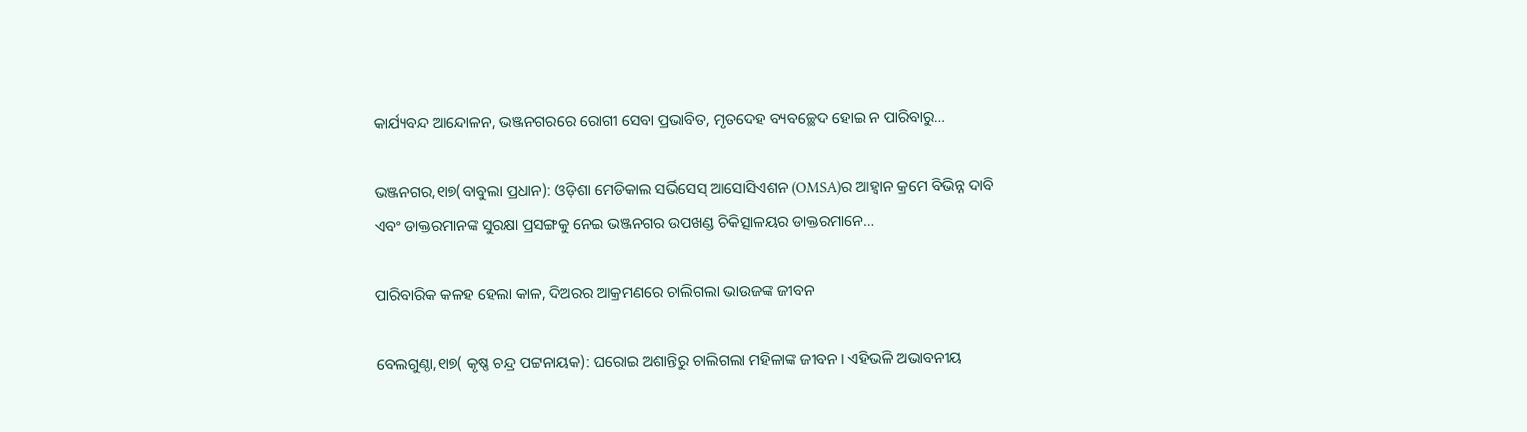କାର୍ଯ୍ୟବନ୍ଦ ଆନ୍ଦୋଳନ, ଭଞ୍ଜନଗରରେ ରୋଗୀ ସେବା ପ୍ରଭାବିତ, ମୃତଦେହ ବ୍ୟବଚ୍ଛେଦ ହୋଇ ନ ପାରିବାରୁ…

ଭଞ୍ଜନଗର,୧ା୭(ବାବୁଲା ପ୍ରଧାନ): ଓଡ଼ିଶା ମେଡିକାଲ ସର୍ଭିସେସ୍‌ ଆସୋସିଏଶନ (OMSA)ର ଆହ୍ବାନ କ୍ରମେ ବିଭିନ୍ନ ଦାବି ଏବଂ ଡାକ୍ତରମାନଙ୍କ ସୁରକ୍ଷା ପ୍ରସଙ୍ଗକୁ ନେଇ ଭଞ୍ଜନଗର ଉପଖଣ୍ଡ ଚିକିତ୍ସାଳୟର ଡାକ୍ତରମାନେ…

ପାରିବାରିକ କଳହ ହେଲା କାଳ, ଦିଅରର ଆକ୍ରମଣରେ ଚାଲିଗଲା ଭାଉଜଙ୍କ ଜୀବନ

ବେଲଗୁଣ୍ଠା,୧ା୭( କୃଷ୍ଣ ଚନ୍ଦ୍ର ପଟ୍ଟନାୟକ): ଘରୋଇ ଅଶାନ୍ତିରୁ ଚାଲିଗଲା ମହିଳାଙ୍କ ଜୀବନ। ଏହିଭଳି ଅଭାବନୀୟ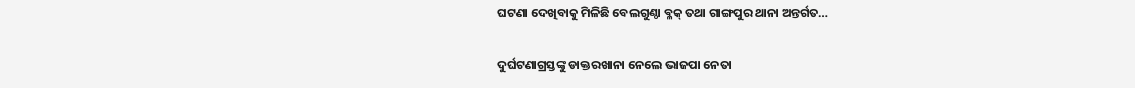ଘଟଣା ଦେଖିବାକୁ ମିଳିଛି ବେଲଗୁଣ୍ଠା ବ୍ଳକ୍ ତଥା ଗାଙ୍ଗପୁର ଥାନା ଅନ୍ତର୍ଗତ…

ଦୁର୍ଘଟଣାଗ୍ରସ୍ତଙ୍କୁ ଡାକ୍ତରଖାନା ନେଲେ ଭାଜପା ନେତା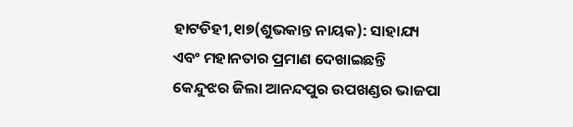ହାଟଡିହୀ,୧ା୭(ଶୁଭକାନ୍ତ ନାୟକ): ସାହାଯ୍ୟ ଏବଂ ମହାନତାର ପ୍ରମାଣ ଦେଖାଇଛନ୍ତି କେନ୍ଦୁଝର ଜିଲା ଆନନ୍ଦପୁର ଉପଖଣ୍ଡର ଭାଜପା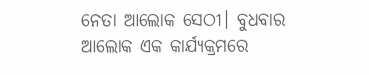ନେତା ଆଲୋକ ସେଠୀ। ବୁଧବାର ଆଲୋକ ଏକ କାର୍ଯ୍ୟକ୍ରମରେ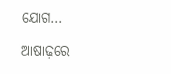ଯୋଗ…

ଆଷାଢ଼ରେ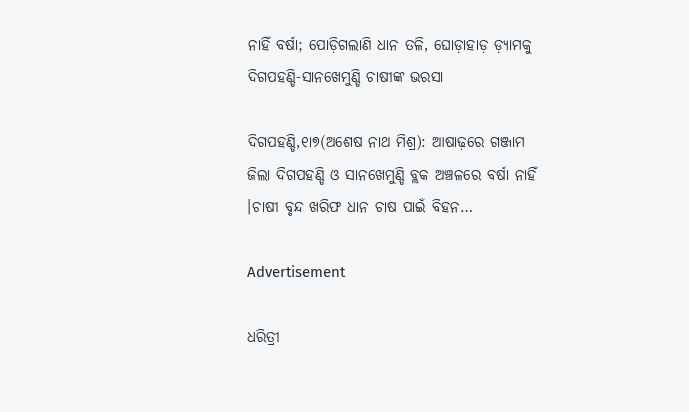ନାହିଁ ବର୍ଷା; ପୋଡ଼ିଗଲାଣି ଧାନ ତଳି, ଘୋଡ଼ାହାଡ଼ ଡ଼୍ୟାମକୁ ଦିଗପହଣ୍ଡି-ସାନଖେମୁଣ୍ଡି ଚାଷୀଙ୍କ ଭରସା

ଦିଗପହଣ୍ଡି,୧ା୭(ଅଶେଷ ନାଥ ମିଶ୍ର): ଆଷାଢ଼ରେ ଗଞ୍ଜାମ ଜିଲା ଦିଗପହଣ୍ଡି ଓ ସାନଖେମୁଣ୍ଡି ବ୍ଲକ ଅଞ୍ଚଳରେ ବର୍ଷା ନାହିଁ ।ଚାଷୀ ବୃନ୍ଦ ଖରିଫ ଧାନ ଚାଷ ପାଇଁ ବିହନ…

Advertisement

ଧରିତ୍ରୀ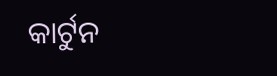କାର୍ଟୁନ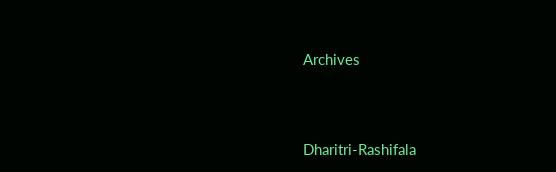Archives



Dharitri-Rashifala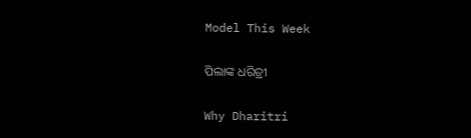Model This Week

ପିଲାଙ୍କ ଧରିତ୍ରୀ

Why Dharitri